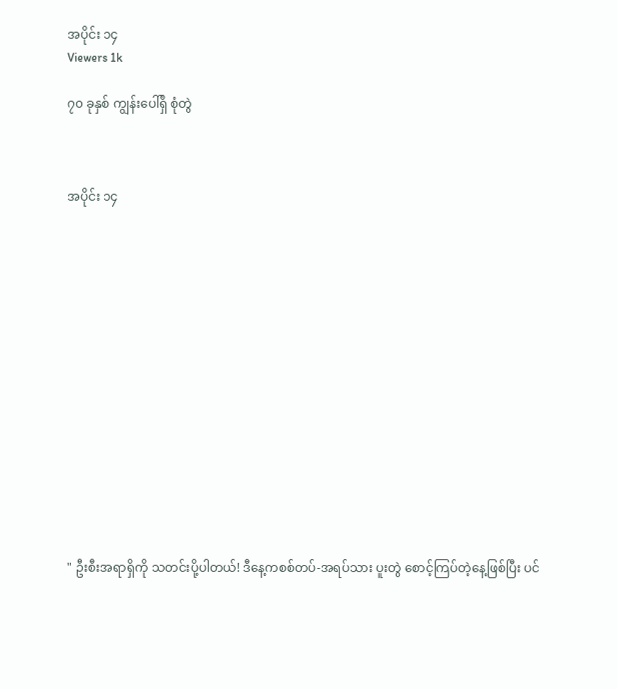အပိုင်း ၁၄
Viewers 1k

၇၀ ခုနှစ် ကျွန်းပေါ်ရှိ စုံတွဲ



အပိုင်း ၁၄















" ဦးစီးအရာရှိကို သတင်းပို့ပါတယ်! ဒီနေ့ကစစ်တပ်-အရပ်သား ပူးတွဲ စောင့်ကြပ်တဲ့နေ့ဖြစ်ပြီး ပင်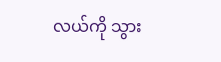လယ်ကို သွား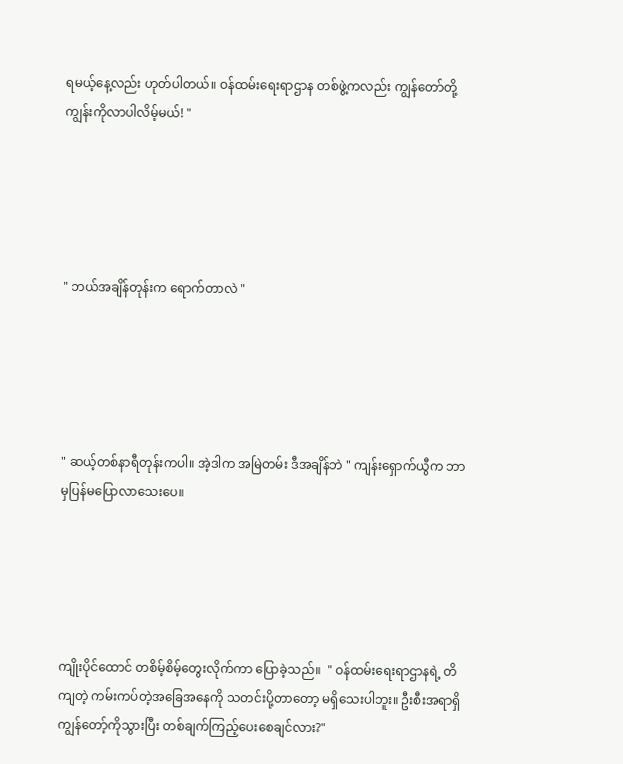ရမယ့်နေ့လည်း ဟုတ်ပါတယ်။ ဝန်ထမ်းရေးရာဌာန တစ်ဖွဲ့ကလည်း ကျွန်တော်တို့ ကျွန်းကိုလာပါလိမ့်မယ်! "





" ဘယ်အချိန်တုန်းက ရောက်တာလဲ "





" ဆယ့်တစ်နာရီတုန်းကပါ။ အဲ့ဒါက အမြဲတမ်း ဒီအချိန်ဘဲ " ကျန်းရှောက်ယွီက ဘာမှပြန်မပြောလာသေးပေ။





ကျိုးပိုင်ထောင် တစိမ့်စိမ့်တွေးလိုက်ကာ ပြောခဲ့သည်။  " ဝန်ထမ်းရေးရာဌာနရဲ့ တိကျတဲ့ ကမ်းကပ်တဲ့အခြေအနေကို သတင်းပို့တာတော့ မရှိ‌သေးပါဘူး။ ဦးစီးအရာရှိ ကျွန်တော့်ကိုသွားပြီး တစ်ချက်ကြည့်ပေးစေချင်လား?"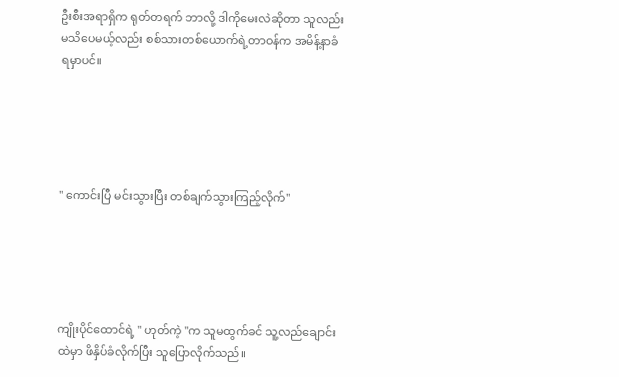ဦးစီးအရာရှိက ရုတ်တရက် ဘာလို့ ဒါကိုမေးလဲဆိုတာ သူလည်း မသိပေမယ့်လည်း စစ်သားတစ်ယောက်ရဲ့တာဝန်က အမိန့်နာခံရမှာပင်။





" ကောင်းပြီ မင်းသွားပြီး တစ်ချက်သွားကြည့်လိုက်"





ကျိုးပိုင်ထောင်ရဲ့ " ဟုတ်ကဲ့ "က သူမထွက်ခင် သူ့လည်ချောင်းထဲမှာ ဖိနှိပ်ခံလိုက်ပြီး သူပြောလိုက်သည်။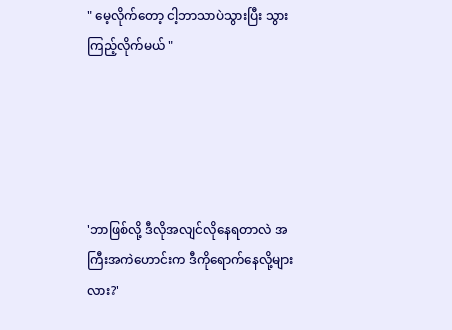" မေ့လိုက်တော့ ငါ့ဘာသာပဲသွားပြီး သွားကြည့်လိုက်မယ် "





'ဘာဖြစ်လို့ ဒီလိုအလျင်လိုနေရတာလဲ အကြီးအကဲဟောင်းက ဒီကိုရောက်နေလို့များလား?'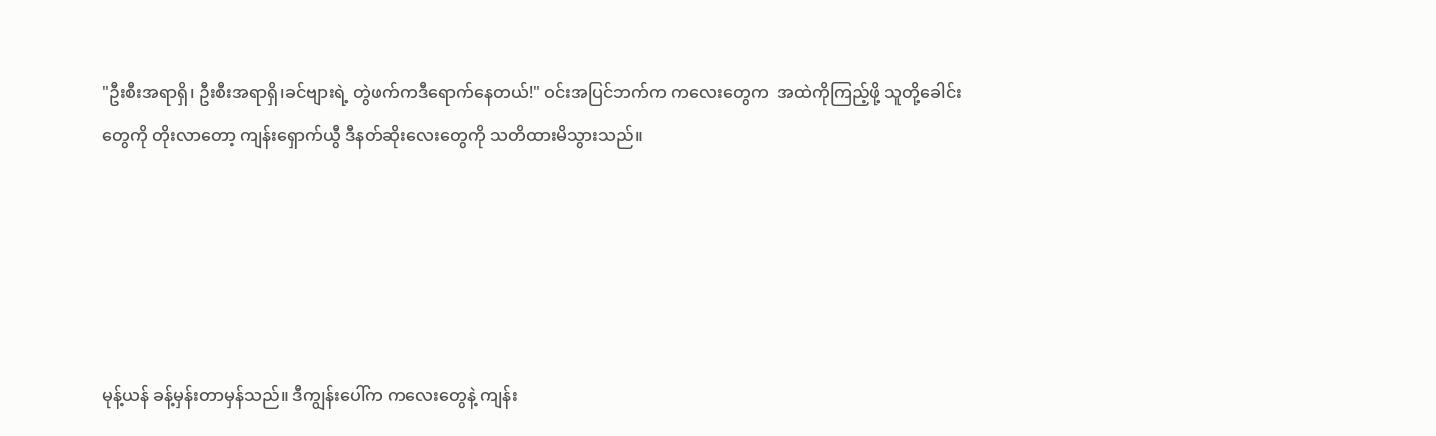"ဦးစီးအရာရှိ၊ ဦးစီးအရာရှိ၊ခင်ဗျားရဲ့ တွဲဖက်ကဒီရောက်နေတယ်!" ဝင်းအပြင်ဘက်က ကလေးတွေက  အထဲကိုကြည့်ဖို့ သူတို့ခေါင်းတွေကို တိုးလာတော့ ကျန်းရှောက်ယွီ ဒီနတ်ဆိုးလေးတွေကို သတိထားမိသွားသည်။





မုန့်ယန် ခန့်မှန်းတာမှန်သည်။ ဒီကျွန်းပေါ်က ကလေးတွေနဲ့ ကျန်း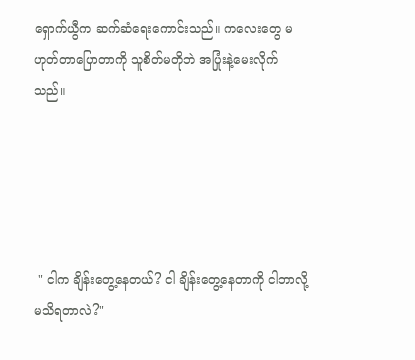ရှောက်ယွီက ဆက်ဆံ‌ရေးကောင်းသည်။ ကလေးတွေ မဟုတ်တာပြောတာကို သူစိတ်မတိုဘဲ အပြုံးနဲ့မေးလိုက်သည်။





 " ငါက ချိန်းတွေ့နေတယ်? ငါ ချိန်းတွေ့နေတာကို ငါဘာလို့မသိရတာလဲ?"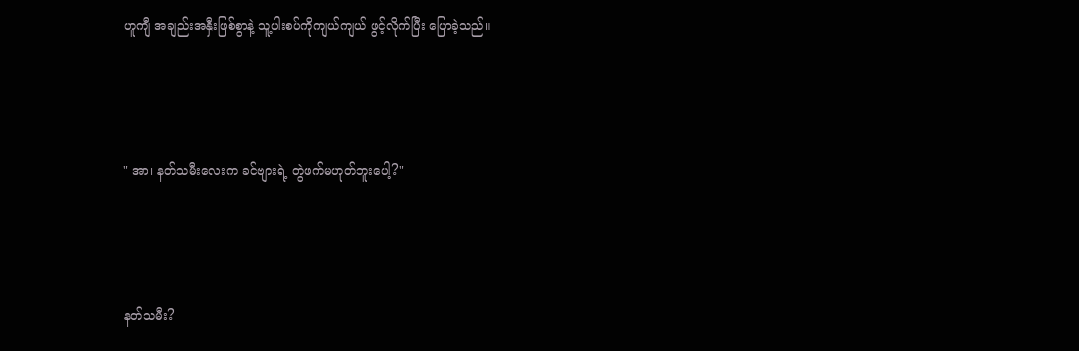ဟူကျီ အချည်းအနှီးဖြစ်စွာနဲ့ သူ့ပါးစပ်ကိုကျယ်ကျယ် ဖွင့်လိုက်ပြီး ပြောခဲ့သည်။





" အာ၊ နတ်သမီးလေးက ခင်ဗျားရဲ့ တွဲဖက်မဟုတ်ဘူးပေါ့?"





နတ်သမီး?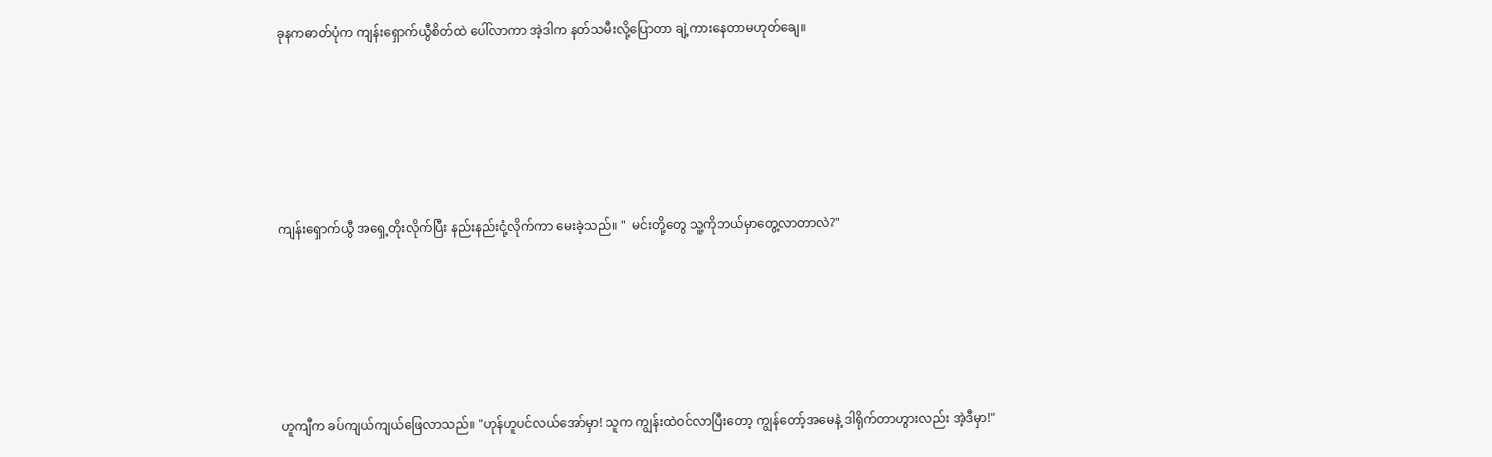ခုနကဓာတ်ပုံက ကျန်းရှောက်ယွီစိတ်ထဲ ပေါ်လာကာ အဲ့ဒါက နတ်သမီးလို့ပြောတာ ချဲ့ကားနေတာမဟုတ်ချေ။





ကျန်းရှောက်ယွီ အရှေ့တိုးလိုက်ပြီး နည်းနည်းငုံ့လိုက်ကာ မေးခဲ့သည်။ "  မင်းတို့တွေ သူ့ကိုဘယ်မှာတွေ့လာတာလဲ?"





ဟူကျီက ခပ်ကျယ်ကျယ်ဖြေလာသည်။ "ဟုန်ဟူပင်လယ်အော်မှာ! သူက ကျွန်းထဲဝင်လာပြီးတော့ ကျွန်တော့်အမေနဲ့ ဒါရိုက်တာဟွားလည်း အဲ့ဒီမှာ!"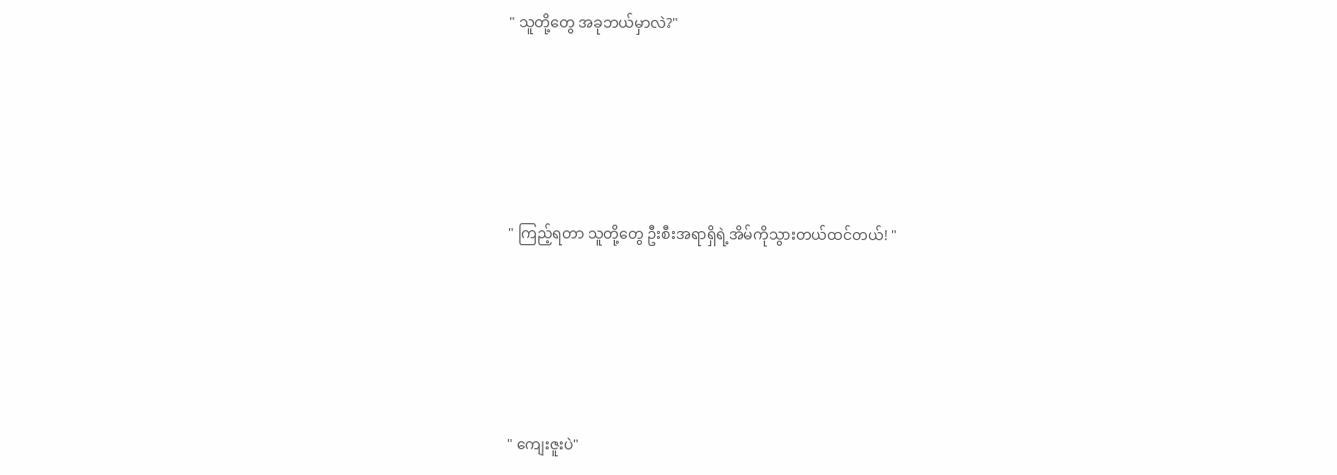" သူတို့တွေ အခုဘယ်မှာလဲ?"





" ကြည့်ရတာ သူတို့တွေ ဦးစီးအရာရှိရဲ့အိမ်ကိုသွားတယ်ထင်တယ်! "





" ကျေးဇူးပဲ"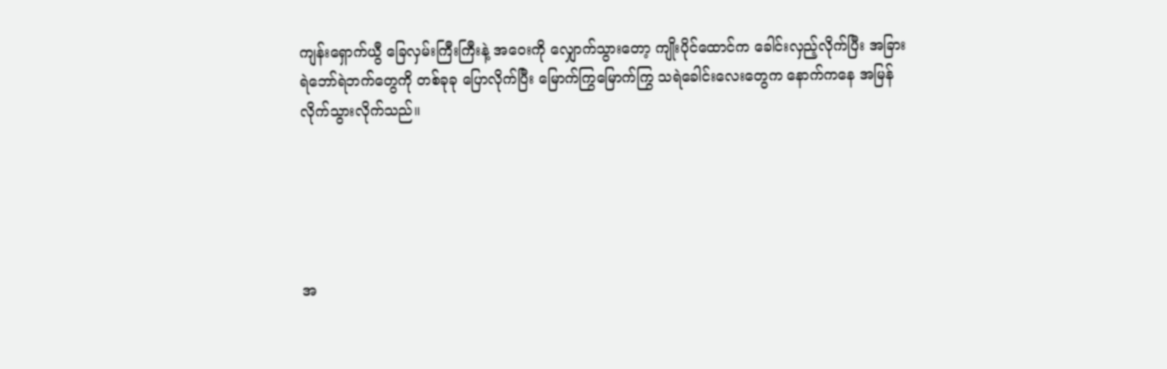ကျန်းရှောက်ယွီ ခြေလှမ်းကြီးကြီးနဲ့ အ‌ဝေးကို လျှောက်သွားတော့ ကျိုးပိုင်ထောင်က ခေါင်းလှည့်လိုက်ပြီး အခြားရဲဘော်ရဲဘက်တွေကို တစ်ခုခု ပြောလိုက်ပြီး မြောက်ကြွမြောက်ကြွ သရဲခေါင်းလေးတွေက နောက်ကနေ အမြန်လိုက်သွားလိုက်သည်။





အ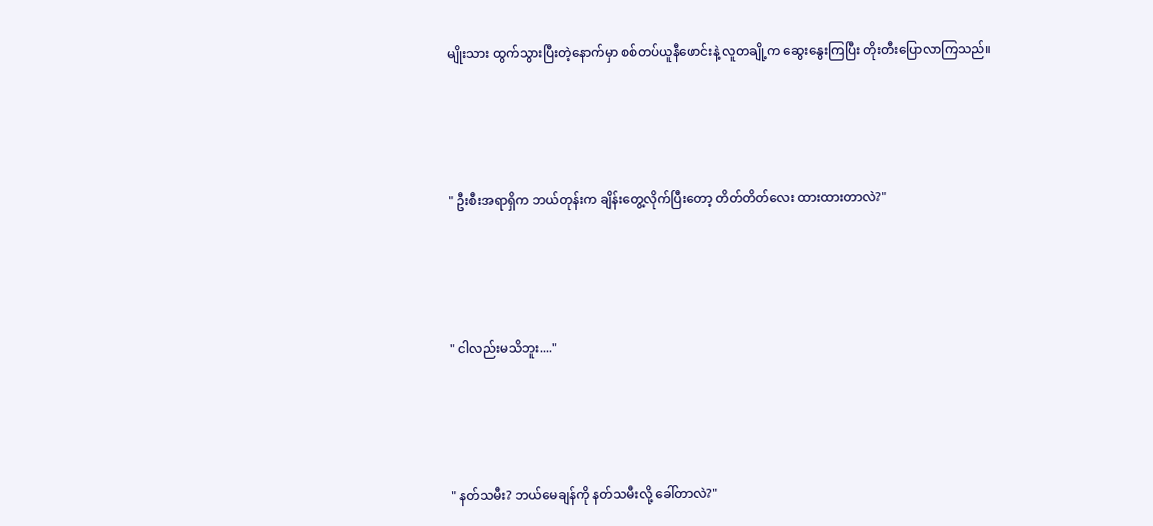မျိုးသား ထွက်သွားပြီးတဲ့နောက်မှာ စစ်တပ်ယူနီဖောင်းနဲ့ လူတချို့က ဆွေးနွေးကြပြီး တိုးတီးပြောလာကြသည်။





" ဦးစီးအရာရှိက ဘယ်တုန်းက ချိန်းတွေ့လိုက်ပြီးတော့ တိတ်တိတ်လေး ထားထားတာလဲ?"





" ငါလည်းမသိဘူး...."





" နတ်သမီး? ဘယ်မေချန်ကို နတ်သမီးလို့ ခေါ်တာလဲ?"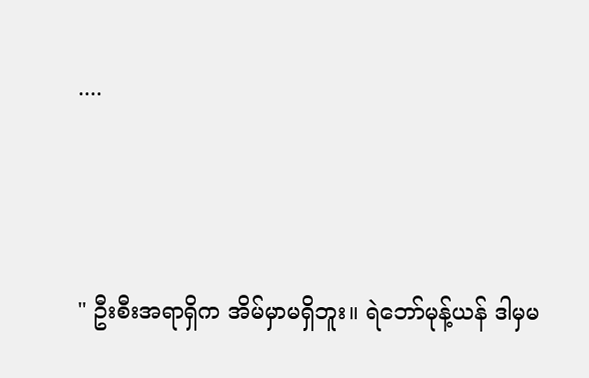....



" ဦးစီးအရာရှိက အိမ်မှာမရှိဘူး။ ရဲဘော်မုန့်ယန် ဒါမှမ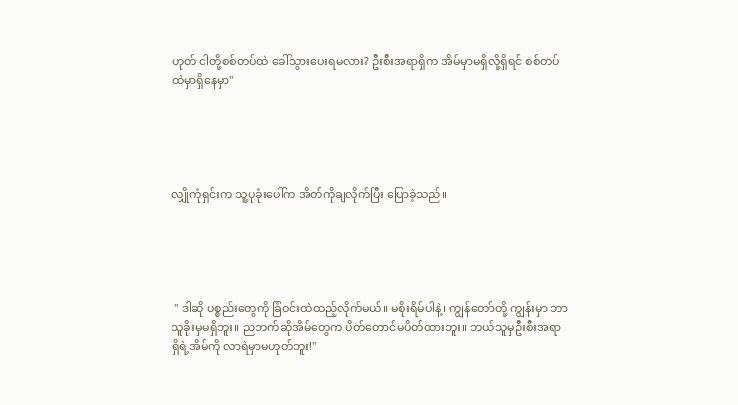ဟုတ် ငါတို့စစ်တပ်ထဲ ခေါ်သွားပေးရမလား? ဦးစီးအရာရှိက အိမ်မှာမရှိလို့ရှိရင် စစ်တပ်ထဲမှာရှိနေမှာ"





လျှိုကုံရှင်းက သူ့ပုခုံးပေါ်က အိတ်ကိုချလိုက်ပြီး ပြောခဲ့သည်။





 " ဒါဆို ပစ္စည်းတွေကို ခြံဝင်းထဲထည့်လိုက်မယ်။ မစိုးရိမ်ပါနဲ့၊ ကျွန်တော်တို့ ကျွန်းမှာ ဘာသူခိုးမှမရှိဘူး။ ညဘက်ဆိုအိမ်တွေက ပိတ်တောင်မပိတ်ထားဘူး။ ဘယ်သူမှဦးစီးအရာရှိရဲ့အိမ်ကို လာရဲမှာမဟုတ်ဘူး!"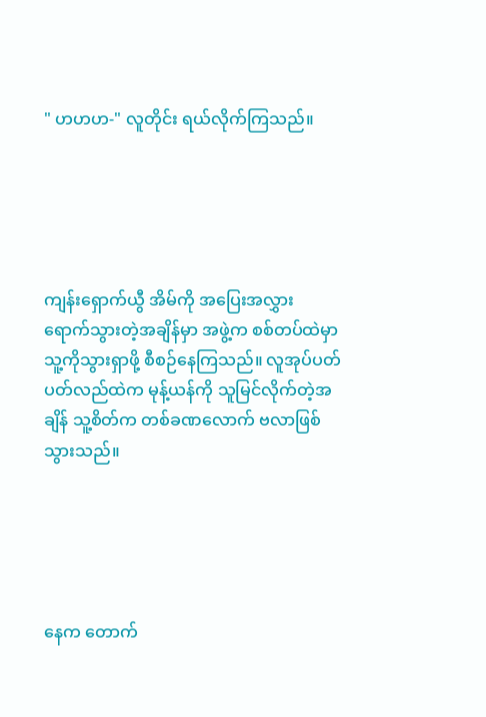" ဟဟဟ-" လူတိုင်း ရယ်လိုက်ကြသည်။





ကျန်းရှောက်ယွီ အိမ်ကို အပြေးအလွှား ရောက်သွားတဲ့အချိန်မှာ အဖွဲ့က စစ်တပ်ထဲမှာ သူ့ကိုသွားရှာဖို့ စီစဉ်နေကြသည်။ လူအုပ်ပတ်ပတ်လည်ထဲက မုန့်ယန်ကို သူမြင်လိုက်တဲ့အချိန် သူ့စိတ်က တစ်ခဏလောက် ဗလာဖြစ်သွားသည်။





နေက တောက်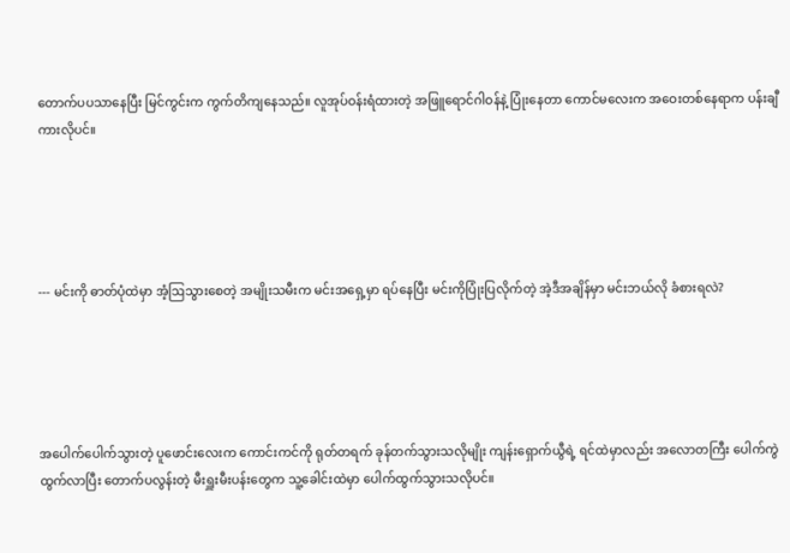တောက်ပပသာနေပြီး မြင်ကွင်းက ကွက်တိကျနေသည်။ လူအုပ်ဝန်းရံထားတဲ့ အဖြူရောင်ဂါဝန်နဲ့ ပြုံးနေတာ ကောင်မလေးက အဝေးတစ်နေရာက ပန်းချီကားလိုပင်။





--- မင်းကို ဓာတ်ပုံထဲမှာ အံ့ဩသွားစေတဲ့ အမျိုးသမီးက မင်းအရှေ့မှာ ရပ်နေပြီး မင်းကိုပြုံးပြလိုက်တဲ့ အဲ့ဒီအချိန်မှာ မင်းဘယ်လို ခံစားရလဲ?





အပေါက်ပေါက်သွားတဲ့ ပူဖောင်းလေးက ကောင်းကင်ကို ရုတ်တရက် ခုန်တက်သွားသလိုမျိုး ကျန်းရှောက်ယွီရဲ့ ရင်ထဲမှာလည်း ‌အလောတကြီး ပေါက်ကွဲထွက်လာပြီး တောက်ပလွန်းတဲ့ မီးရှူးမီးပန်းတွေက သူ့ခေါင်းထဲမှာ ပေါက်ထွက်သွားသလိုပင်။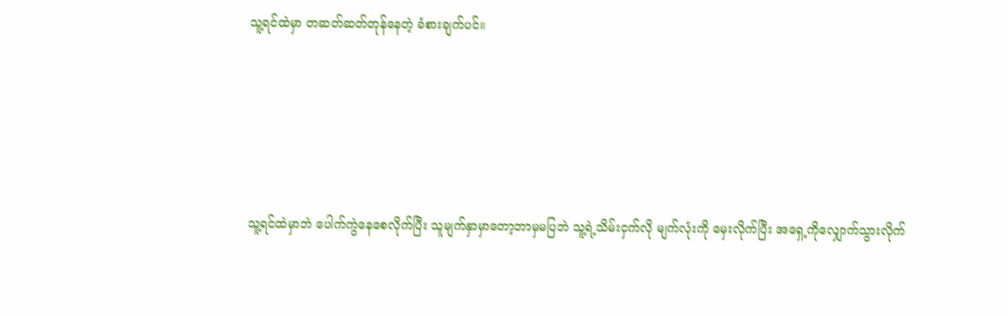သူ့ရင်ထဲမှာ တဆတ်ဆတ်တုန်နေတဲ့ ခံစားချက်ပင်။





သူ့ရင်ထဲမှာဘဲ ပေါက်ကွဲနေစေလိုက်ပြီး သူမျက်နှာမှာတော့ဘာမှမပြဘဲ သူ့ရဲ့သိမ်းငှက်လို မျက်လုံးကို မှေးလိုက်ပြီး အရှေ့ကိုလျှောက်သွားလိုက်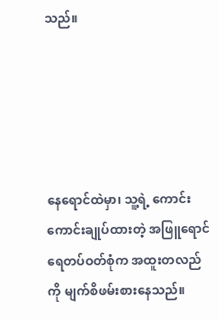သည်။





နေရောင်ထဲမှာ၊ သူ့ရဲ့ ကောင်းကောင်းချုပ်ထားတဲ့ အဖြူရောင် ရေတပ်ဝတ်စုံက အထူးတလည်ကို မျက်စိဖမ်းစားနေသည်။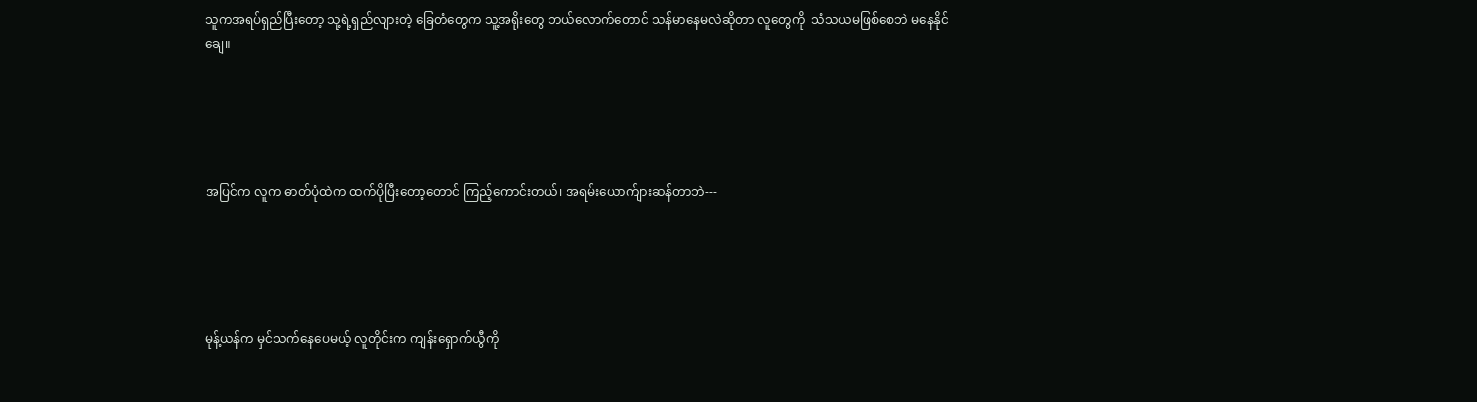သူကအရပ်ရှည်ပြီးတော့ သု့ရဲ့ရှည်လျားတဲ့ ခြေတံတွေက သူ့အရိုးတွေ ဘယ်လောက်တောင် သန်မာနေမလဲဆိုတာ လူတွေကို  သံသယမဖြစ်‌စေဘဲ မနေနိုင်ချေ။





အပြင်က လူက ဓာတ်ပုံထဲက ထက်ပိုပြီးတော့တောင် ကြည့်ကောင်းတယ်၊ အရမ်းယောက်ျားဆန်တာဘဲ---





မုန့်ယန်က မှင်သက်နေပေမယ့် လူတိုင်းက ကျန်းရှောက်ယွီကို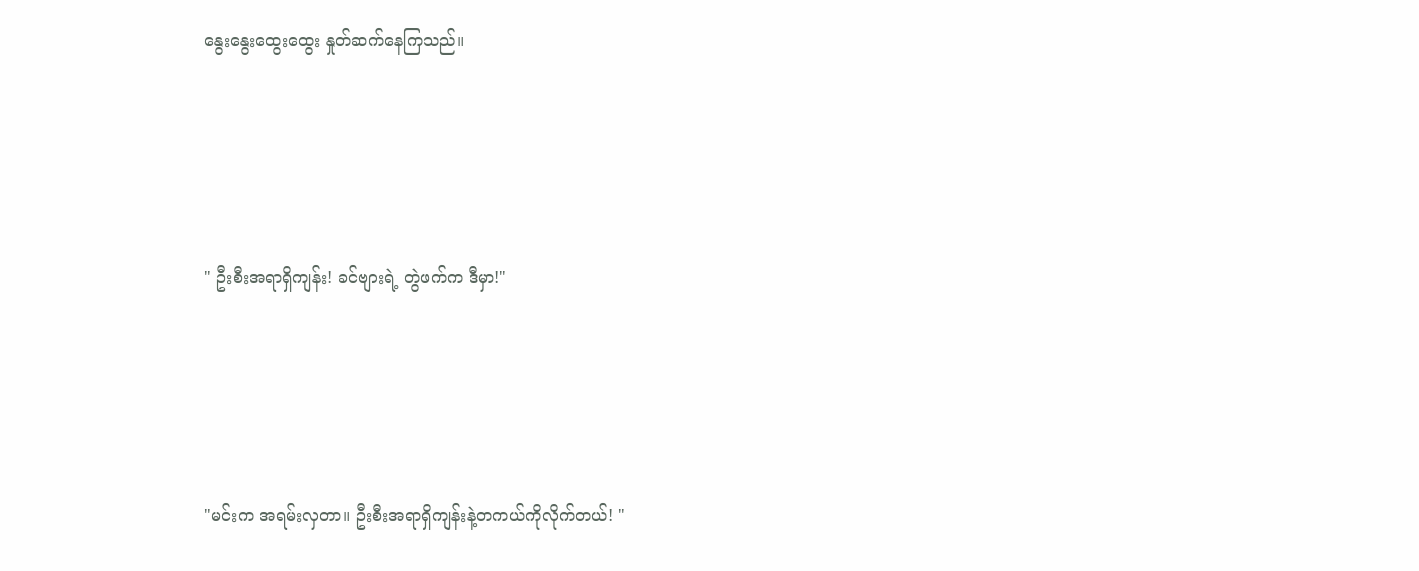နွေးနွေးထွေးထွေး နှုတ်ဆက်နေကြသည်။





" ဦးစီးအရာရှိကျန်း! ခင်‌ဗျားရဲ့ တွဲဖက်က ဒီမှာ!"





"မင်းက အရမ်းလှတာ။ ဦးစီးအရာရှိကျန်းနဲ့တကယ်ကိုလိုက်တယ်! "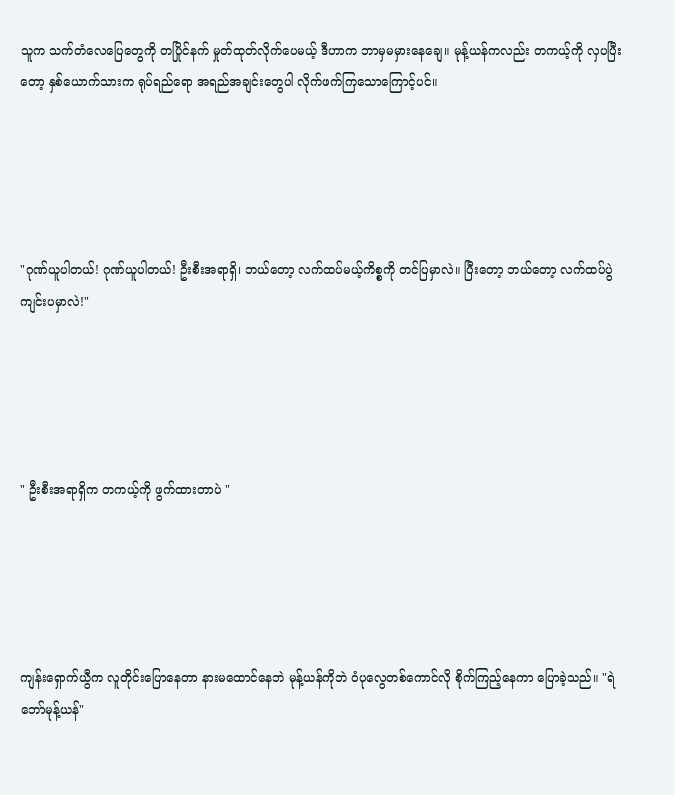သူက သက်တံ‌လေ‌ပြေ‌တွေကို တပြိုင်နက် မှုတ်ထုတ်လိုက်ပေမယ့် ဒီဟာက ဘာမှမမှားနေချေ။ မုန့်ယန်ကလည်း တကယ့်ကို လှပပြီးတော့ နှစ်ယောက်သားက ရုပ်ရည်ရော အရည်အချင်းတွေပါ လိုက်ဖက်ကြသောကြောင့်ပင်။





"ဂုဏ်ယူပါတယ်! ဂုဏ်ယူပါတယ်! ဦးစီးအရာရှိ၊ ဘယ်တော့ လက်ထပ်မယ့်ကိစ္စကို တင်ပြမှာလဲ။ ပြီးတော့ ဘယ်တော့ လက်ထပ်ပွဲကျင်းပမှာလဲ!"





" ဦးစီးအရာရှိက တကယ့်ကို ဖွက်ထားတာပဲ "





ကျန်းရှောက်ယွီက လူတိုင်းပြောနေတာ နားမထောင်နေဘဲ မုန့်ယန်ကိုဘဲ ဝံပုလွေတစ်ကောင်လို စိုက်ကြည့်နေကာ ပြောခဲ့သည်။ "ရဲဘော်မုန့်ယန်"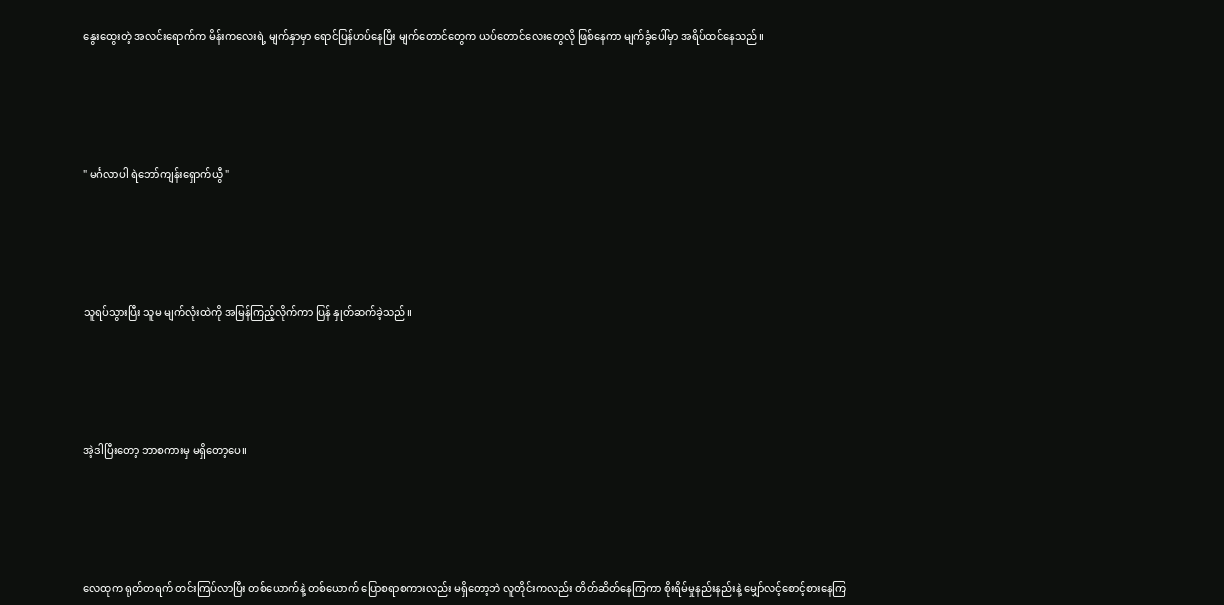နွေးထွေးတဲ့ အလင်းရောက်က မိန်းကလေးရဲ့ မျက်နှာမှာ ရောင်ပြန်ဟပ်နေပြီး မျက်တောင်တွေက ယပ်တောင်လေးတွေလို ဖြစ်နေကာ မျက်ခွံပေါ်မှာ အရိပ်ထင်နေသည်။





" မင်္ဂလာပါ ရဲဘော်ကျန်းရှောက်ယွီ "





သူရပ်သွားပြီး သူမ မျက်လုံးထဲကို အမြန်ကြည့်လိုက်ကာ ပြန် နှုတ်ဆက်ခဲ့သည်။





အဲ့ဒါပြီးတော့ ဘာစကားမှ မရှိတော့ပေ။





လေထုက ရုတ်တရက် တင်းကြပ်လာပြီး တစ်ယောက်နဲ့ တစ်ယောက် ပြောစရာစကားလည်း မရှိတော့ဘဲ လူတိုင်းကလည်း တိတ်‌ဆိတ်နေကြကာ စိုးရိမ်မှုနည်းနည်းနဲ့ မျှော်လင့်စောင့်စားနေကြ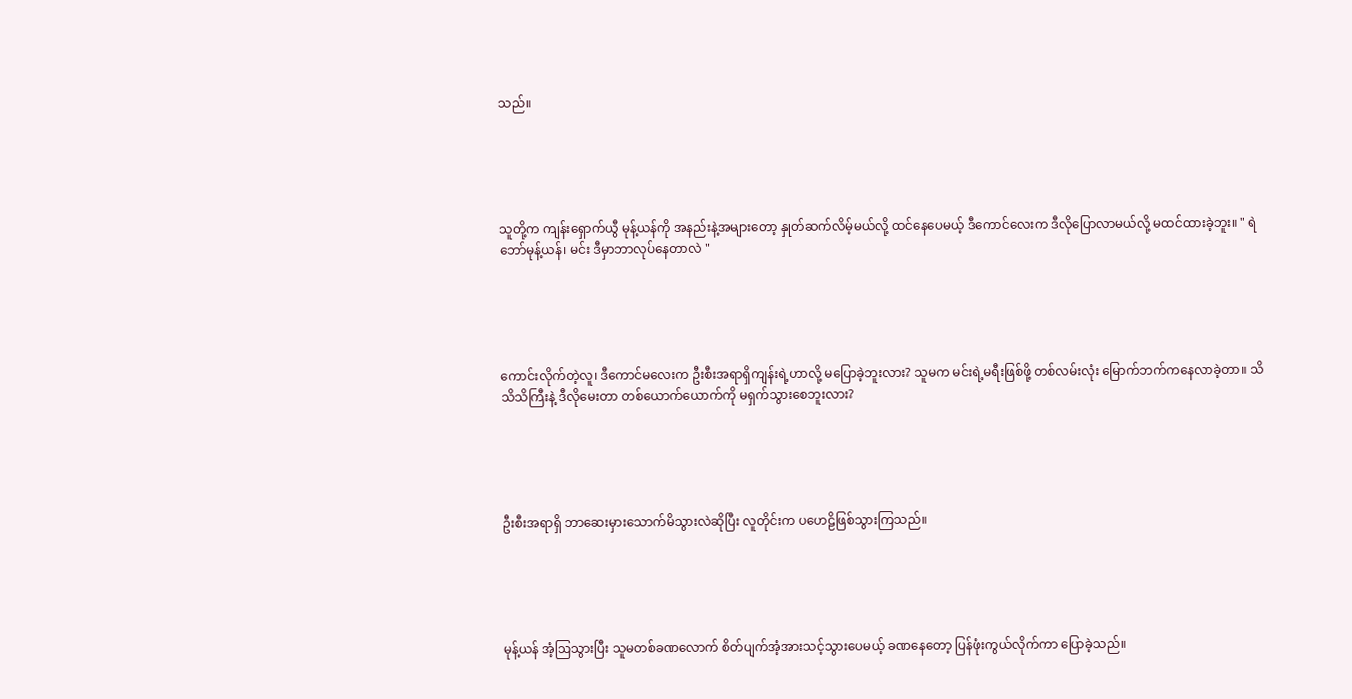သည်။





သူတို့က ကျန်းရှောက်ယွီ မုန့်ယန်ကို အနည်းနဲ့အများတော့ နှုတ်ဆက်လိမ့်မယ်လို့ ထင်နေပေမယ့် ဒီကောင်လေးက ဒီလိုပြောလာမယ်လို့ မထင်ထားခဲ့ဘူး။ " ရဲဘော်မုန့်ယန်၊ မင်း ဒီမှာဘာလုပ်‌နေတာလဲ "





ကောင်းလိုက်တဲ့လူ၊ ဒီ‌ကောင်မ‌လေးက ဦးစီးအရာရှိကျန်းရဲ့ဟာလို့ မပြောခဲ့ဘူးလား? သူမက မင်းရဲ့မရီးဖြစ်ဖို့ တစ်လမ်းလုံး မြောက်ဘက်ကနေလာခဲ့တာ။ သိသိသိကြီးနဲ့ ဒီလိုမေးတာ တစ်ယောက်ယောက်ကို မရှက်သွားစေဘူးလား?





ဦးစီးအရာရှိ ဘာဆေးမှား‌သောက်မိသွားလဲဆိုပြီး လူတိုင်းက ပဟေဠိဖြစ်သွားကြသည်။





မုန့်ယန် အံ့ဩသွားပြီး သူမတစ်ခဏလောက် စိတ်ပျက်အံ့အားသင့်သွားပေမယ့် ခဏနေတော့ ပြန်ဖုံးကွယ်လိုက်ကာ ပြောခဲ့သည်။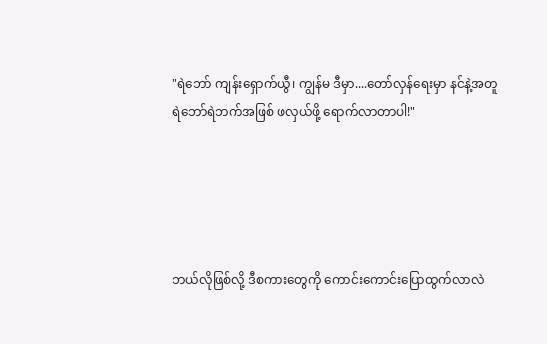"ရဲဘော် ကျန်းရှောက်ယွီ၊ ကျွန်မ ဒီမှာ....တော်လှန်ရေးမှာ နင်နဲ့အတူ ရဲဘော်ရဲဘက်အဖြစ် ဖလှယ်ဖို့ ရောက်လာတာပါ!"





ဘယ်လိုဖြစ်လို့ ဒီစကားတွေကို ကောင်းကောင်း‌ပြောထွက်လာလဲ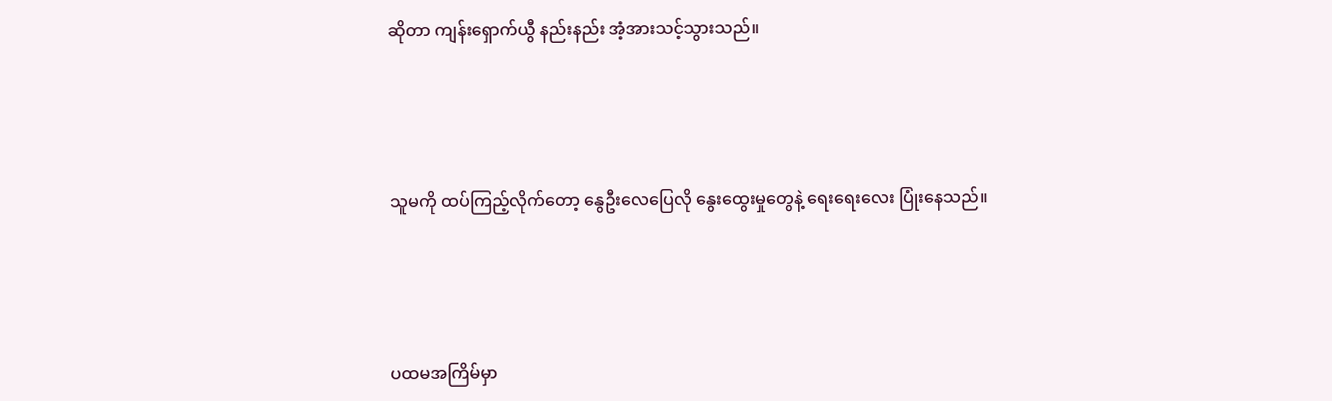ဆိုတာ ကျန်းရှောက်ယွီ နည်းနည်း အံ့အားသင့်သွားသည်။





သူမကို ထပ်ကြည့်လိုက်တော့ နွေဦးလေပြေလို နွေးထွေးမှုတွေနဲ့ ရေးရေးလေး ပြုံးနေသည်။





ပထမအကြိမ်မှာ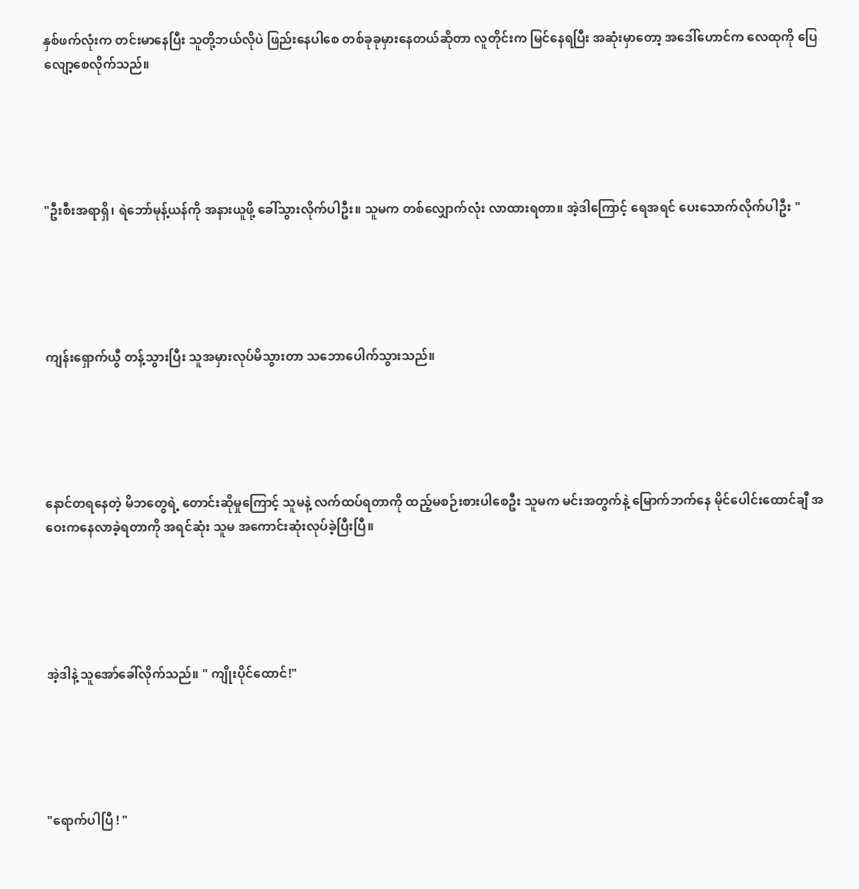နှစ်ဖက်လုံးက တင်းမာနေပြီး သူတို့ဘယ်လိုပဲ ဖြည်းနေပါစေ တစ်ခုခုမှားနေတယ်ဆိုတာ လူတိုင်းက မြင်နေရပြီး အဆုံးမှာတော့ အဒေါ်ဟောင်က လေထုကို ပြေလျော့စေလိုက်သည်။





"ဦးစီးအရာရှိ၊ ရဲဘော်မုန့်ယန်ကို အနားယူဖို့ ခေါ်သွားလိုက်ပါဦး။ သူမက တစ်‌လျှောက်လုံး လာထားရတာ။ အဲ့ဒါကြောင့် ရေအရင် ပေးသောက်လိုက်ပါဦး "





ကျန်းရှောက်ယွီ တန့်သွားပြီး သူအမှားလုပ်မိသွားတာ သဘောပေါက်သွားသည်။





နောင်တရနေတဲ့ မိဘတွေရဲ့ တောင်းဆိုမှုကြောင့် သူမနဲ့ လက်ထပ်ရတာကို ထည့်မစဉ်းစားပါစေဦး သူမက မင်းအတွက်နဲ့ မြောက်ဘက်နေ မိုင်ပေါင်းထောင်ချီ အဝေးကနေလာခဲ့ရတာကို အရင်ဆုံး သူမ အကောင်းဆုံးလုပ်ခဲ့ပြီးပြီ။





အဲ့ဒါနဲ့ သူအော်‌ခေါ်လိုက်သည်။ " ကျိုးပိုင်ထောင်!"





"ရောက်ပါပြီ ! "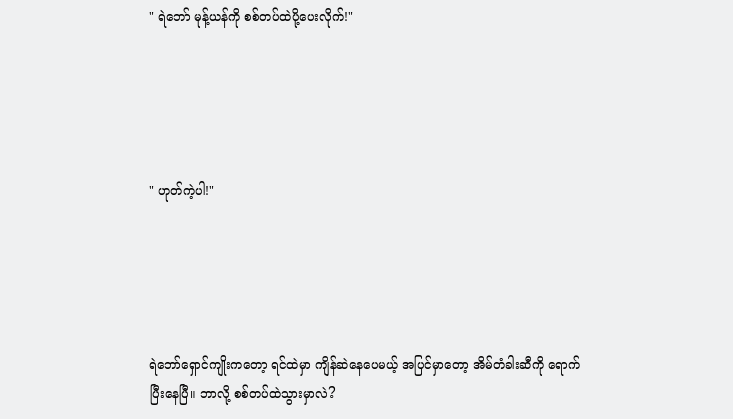" ရဲဘော် မုန့်ယန်ကို စစ်တပ်ထဲပို့ပေးလိုက်!"





" ဟုတ်ကဲ့ပါ!"





ရဲဘော်ရှောင်ကျိုးကတော့ ရင်ထဲမှာ ကျိန်ဆဲနေပေမယ့် အပြင်မှာတော့ အိမ်တံခါးဆီကို ရောက်ပြီးနေပြီ။ ဘာလို့ စစ်တပ်ထဲသွားမှာလဲ?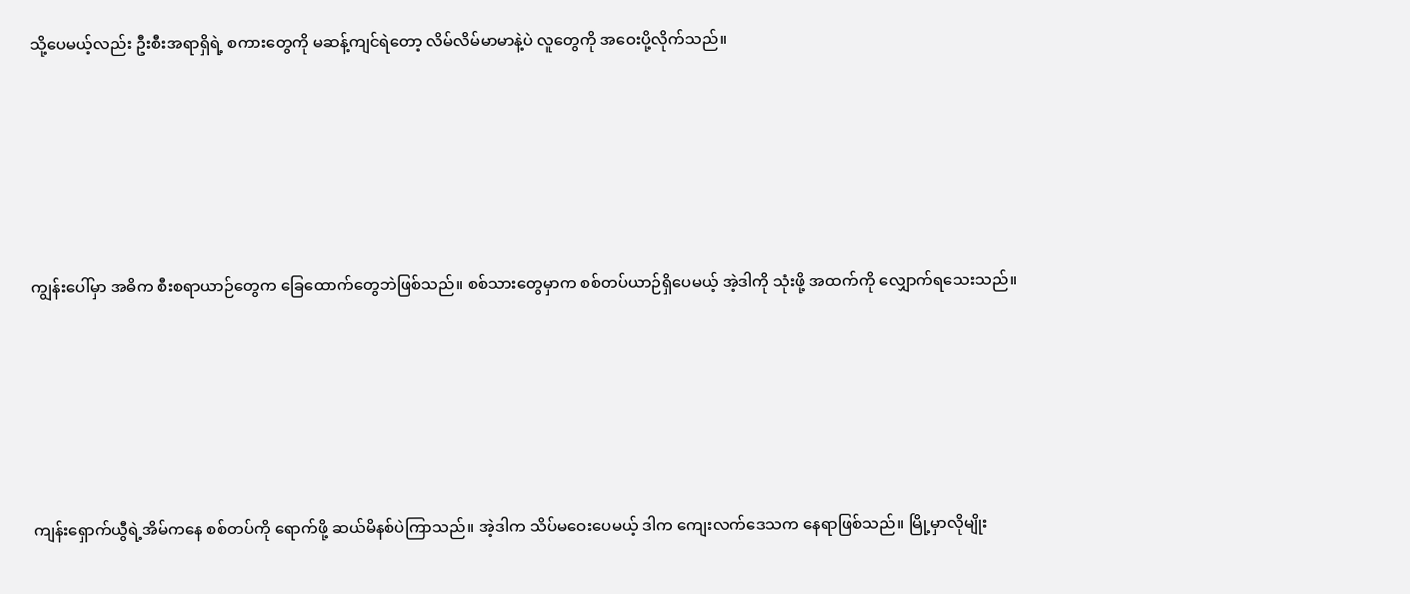သို့ပေမယ့်လည်း ဦးစီးအရာရှိရဲ့ စကားတွေကို မဆန့်ကျင်ရဲတော့ လိမ်လိမ်မာမာနဲ့ပဲ လူတွေကို အဝေးပို့လိုက်သည်။





ကျွန်းပေါ်မှာ အဓိက စီးစရာယာဉ်တွေက ခြေထောက်တွေဘဲဖြစ်သည်။ စစ်သားတွေမှာက စစ်တပ်ယာဉ်ရှိပေမယ့် အဲ့ဒါကို သုံးဖို့ အထက်ကို လျှောက်ရသေးသည်။





ကျန်းရှောက်ယွီရဲ့အိမ်ကနေ စစ်တပ်ကို ရောက်ဖို့ ဆယ်မိနစ်ပဲကြာသည်။ အဲ့ဒါက သိပ်မဝေးပေမယ့် ဒါက ကျေးလက်ဒေသက နေရာဖြစ်သည်။ မြို့မှာလိုမျိုး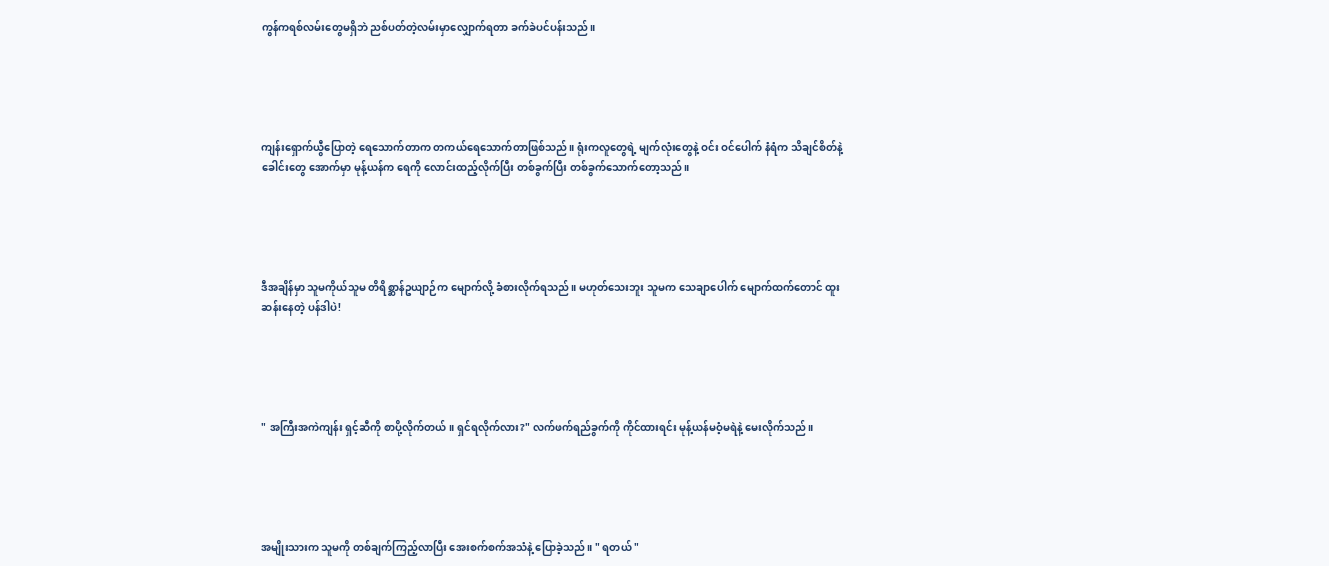ကွန်ကရစ်လမ်းတွေမရှိဘဲ ညစ်ပတ်တဲ့လမ်းမှာလျှောက်ရတာ ခက်ခဲပင်ပန်းသည်။





ကျန်းရှောက်ယွီပြောတဲ့ ရေသောက်တာက တကယ်ရေသောက်တာဖြစ်သည်။ ရုံးကလူတွေရဲ့ မျက်လုံးတွေနဲ့ ဝင်း ဝင်ပေါက် နံရံက သိချင်စိတ်နဲ့ခေါင်းတွေ အောက်မှာ မုန့်ယန်က ရေကို လောင်းထည့်လိုက်ပြီး တစ်ခွက်ပြီး တစ်ခွက်သောက်တော့သည်။





ဒီအချိန်မှာ သူမကိုယ်သူမ တိရိစ္ဆာန်ဥယျာဉ်က မျောက်လို့ ခံစားလိုက်ရသည်။ မဟုတ်သေးဘူး သူမက သေချာပေါက် မျောက်ထက်တောင် ထူးဆန်းနေတဲ့ ပန်ဒါပဲ!





" အကြီးအကဲကျန်း ရှင့်ဆီကို စာပို့လိုက်တယ်။ ရှင်ရလိုက်လား?" လက်ဖက်ရည်ခွက်ကို ကိုင်ထားရင်း မုန့်ယန်မဝံ့မရဲနဲ့ မေးလိုက်သည်။





အမျိုးသားက သူမကို တစ်ချက်ကြည့်လာပြီး အေးစက်စက်အသံနဲ့ ပြောခဲ့သည်။ " ရတယ် "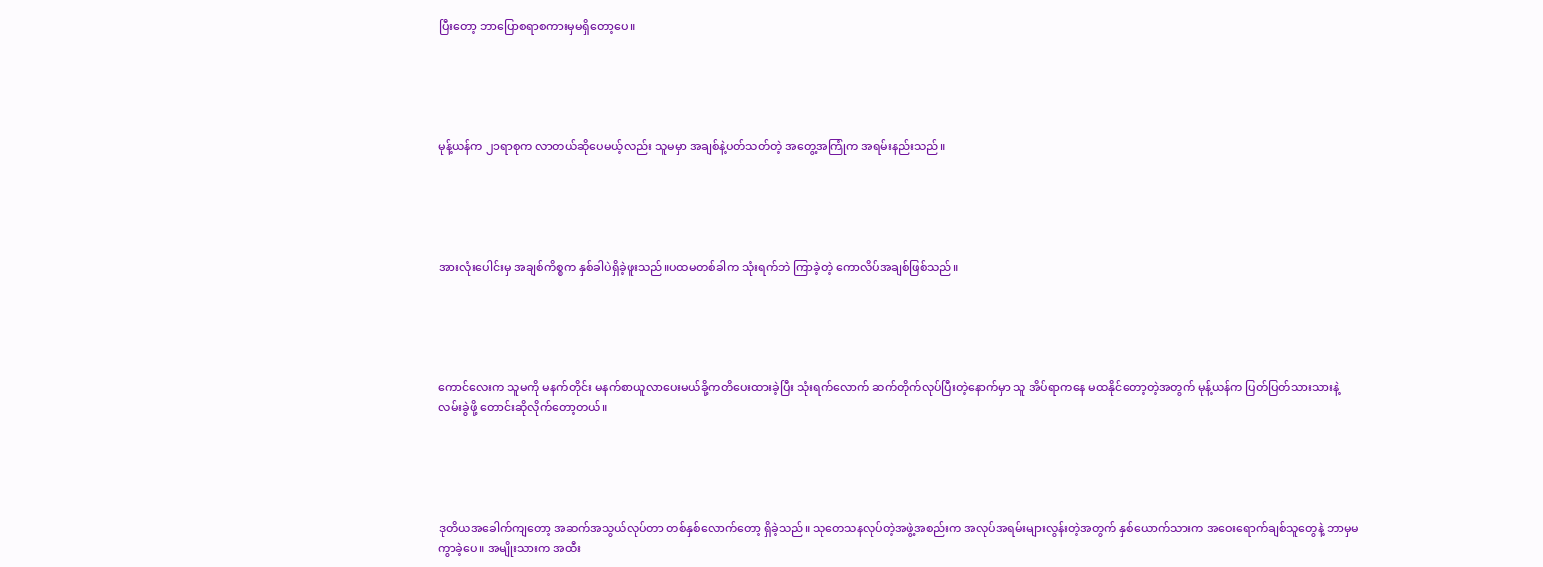ပြီးတော့ ဘာပြောစရာစကားမှမရှိတော့ပေ။





မုန့်ယန်က ၂၁ရာစုက လာတယ်ဆိုပေမယ့်လည်း သူမမှာ အချစ်နဲ့ပတ်သတ်တဲ့ အတွေ့အကြုံက အရမ်းနည်းသည်။





အားလုံးပေါင်းမှ အချစ်ကိစ္စက နှစ်ခါပဲရှိခဲ့ဖူးသည်။ပထမတစ်ခါက သုံးရက်ဘဲ ကြာခဲ့တဲ့ ကောလိပ်အချစ်‌ဖြစ်သည်။





ကောင်လေးက သူမကို မနက်တိုင်း မနက်စာယူလာပေးမယ်ခို့ကတိပေးထားခဲ့ပြီး သုံးရက်လောက် ဆက်တိုက်လုပ်ပြီးတဲ့နောက်မှာ သူ အိပ်ရာကနေ မထနိုင်‌တော့တဲ့အတွက် မုန့်ယန်က ပြတ်ပြတ်သားသားနဲ့ လမ်းခွဲဖို့ တောင်း‌ဆိုလိုက်တော့တယ်။





ဒုတိယအခေါက်ကျတော့ အဆက်အသွယ်လုပ်တာ တစ်နှစ်လောက်တော့ ရှိခဲ့သည်။ သုတေသနလုပ်တဲ့အဖွဲ့အစည်းက အလုပ်အရမ်းများလွန်းတဲ့အတွက် နှစ်ယောက်သားက အဝေးရောက်ချစ်သူတွေနဲ့ ဘာမှမကွာခဲ့ပေ။ အမျိုးသားက အထီး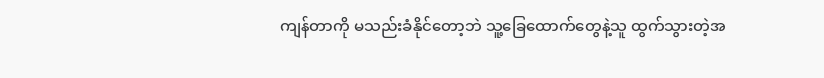ကျန်တာကို မသည်းခံနိုင်တော့ဘဲ သူ့ခြေထောက်တွေနဲ့သူ ထွက်သွားတဲ့အ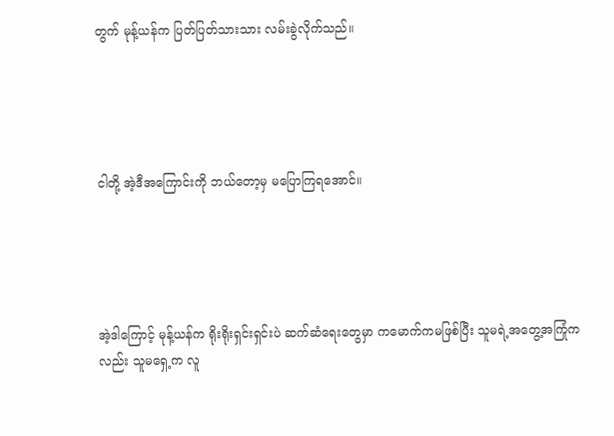တွက် မုန့်ယန်က ပြတ်ပြတ်သားသား လမ်းခွဲလိုက်သည်။





ငါတို့ အဲ့ဒီအကြောင်းကို ဘယ်တော့မှ မပြောကြရအောင်။





အဲ့ဒါကြောင့် မုန့်ယန်က ရိုးရိုးရှင်းရှင်းပဲ ဆက်ဆံရေးတွေမှာ ကမောက်ကမဖြစ်ပြီး သူမရဲ့အတွေ့အကြုံကလည်း သူမရှေ့က လူ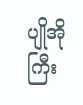ပျိုအိုကြီး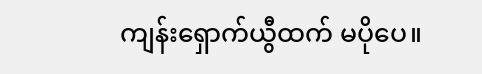ကျန်းရှောက်ယွီထက် မပိုပေ။